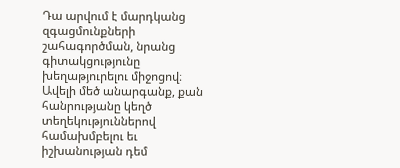Դա արվում է մարդկանց զգացմունքների շահագործման, նրանց գիտակցությունը խեղաթյուրելու միջոցով։ Ավելի մեծ անարգանք, քան հանրությանը կեղծ տեղեկություններով համախմբելու եւ իշխանության դեմ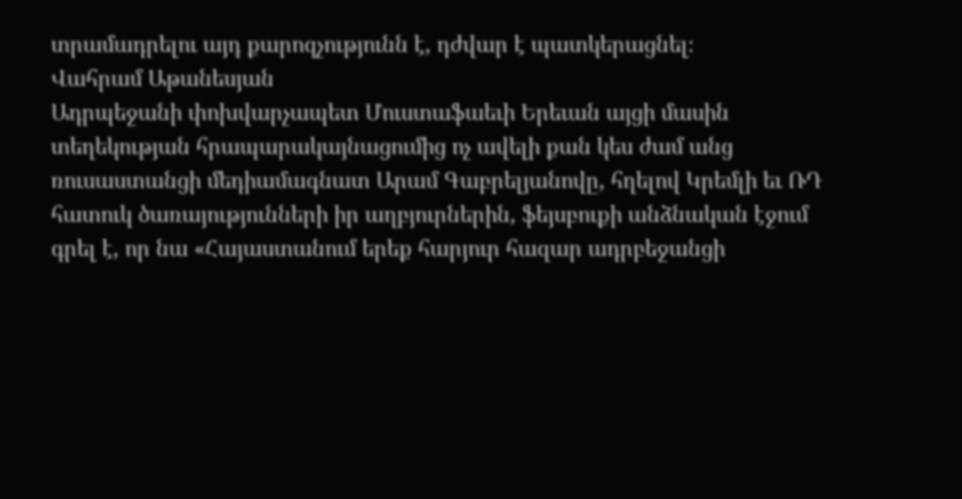տրամադրելու այդ քարոզչությունն է, դժվար է պատկերացնել։
Վահրամ Աթանեսյան
Ադրպեջանի փոխվարչապետ Մուստաֆաեւի Երեւան այցի մասին տեղեկության հրապարակայնացումից ոչ ավելի քան կես ժամ անց ռուսաստանցի մեդիամագնատ Արամ Գաբրելյանովը, հղելով Կրեմլի եւ ՌԴ հատուկ ծառայությունների իր աղբյուրներին, ֆեյսբուքի անձնական էջում գրել է, որ նա «Հայաստանում երեք հարյուր հազար ադրբեջանցի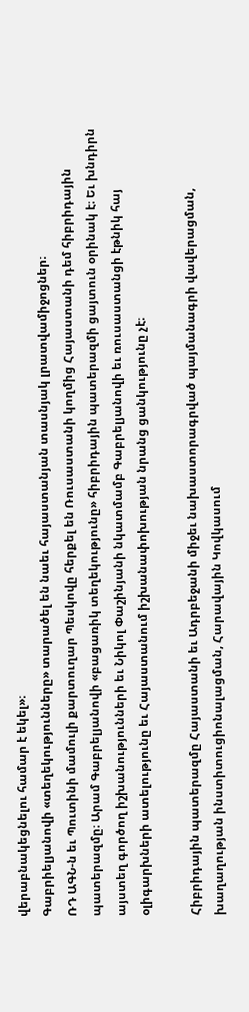վերաբնակեցնելու համար է եկել»։
Գաբրիելյանովի «տեղեկությունները» տարածել են նաեւ հայաստանյան տասնյակ լրատվամիջոցներ։
ՌԴ ԱԳՆ‑ն եւ Պուտինի մամուլի քարտուղար Պեսկովը հերքել են Ռուսաստանի կողմից Հայաստանի դեմ հիբրիդային պատերազմը։ Արամ Գաբրելյանովի «բացառիկ տեղեկությունը» հիբրիդային պատերազմի ցայտուն օրինակ է։ Եւ խնդիրն այստեղ գործող իշխանությունների եւ Նիկոլ Փաշինյանի նկատմամբ Գաբրելյանովի եւ ռուսաստանցի էթնիկ հայ օլիգարխների ատելությունը եւ Հայաստանում իշխանափոխության նրանց ցանկությունը չէ։

Հիբրիդային պատերազմը Հայաստանի եւ Ադրբեջանի միջեւ նախաստորագրված պայմանագրի վավերացման, խաղաղության ինստիտուցիոնալացման, Հարավային Կովկասում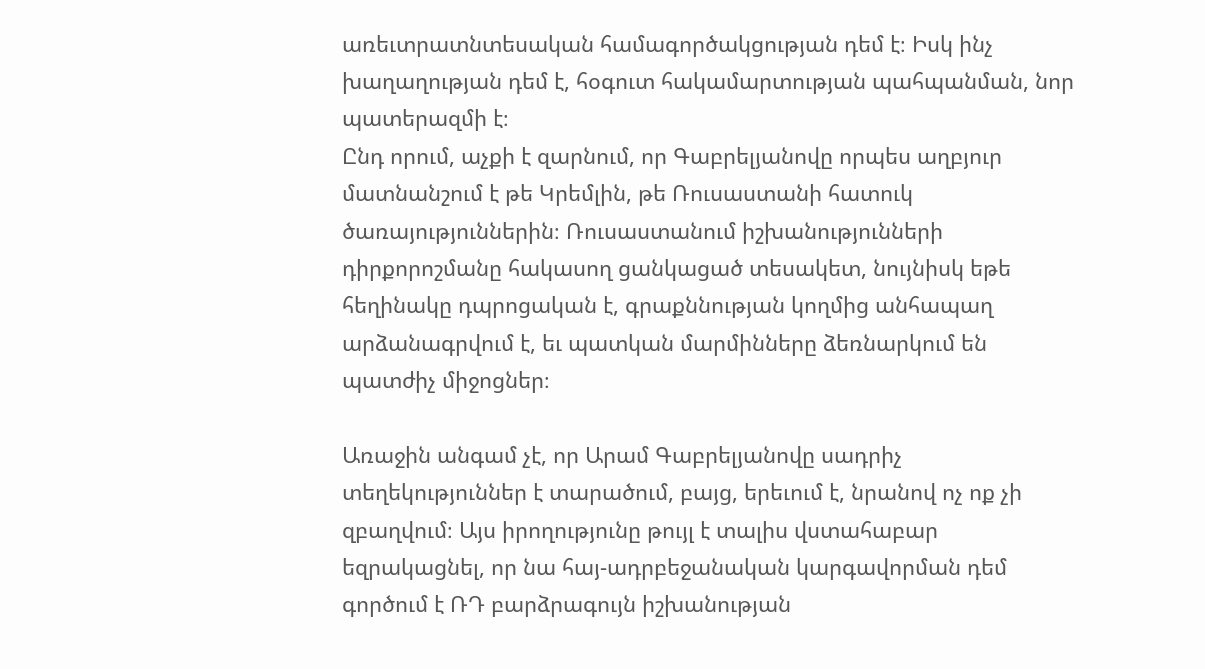առեւտրատնտեսական համագործակցության դեմ է։ Իսկ ինչ խաղաղության դեմ է, հօգուտ հակամարտության պահպանման, նոր պատերազմի է։
Ընդ որում, աչքի է զարնում, որ Գաբրելյանովը որպես աղբյուր մատնանշում է թե Կրեմլին, թե Ռուսաստանի հատուկ ծառայություններին։ Ռուսաստանում իշխանությունների դիրքորոշմանը հակասող ցանկացած տեսակետ, նույնիսկ եթե հեղինակը դպրոցական է, գրաքննության կողմից անհապաղ արձանագրվում է, եւ պատկան մարմինները ձեռնարկում են պատժիչ միջոցներ։

Առաջին անգամ չէ, որ Արամ Գաբրելյանովը սադրիչ տեղեկություններ է տարածում, բայց, երեւում է, նրանով ոչ ոք չի զբաղվում։ Այս իրողությունը թույլ է տալիս վստահաբար եզրակացնել, որ նա հայ-ադրբեջանական կարգավորման դեմ գործում է ՌԴ բարձրագույն իշխանության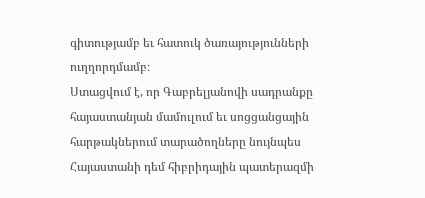գիտությամբ եւ հատուկ ծառայությունների ուղղորդմամբ։
Ստացվում է, որ Գաբրելյանովի սադրանքը հայաստանյան մամուլում եւ սոցցանցային հարթակներում տարածողները նույնպես Հայաստանի դեմ հիբրիդային պատերազմի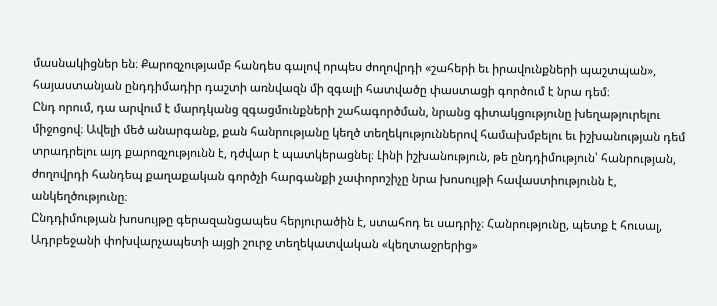մասնակիցներ են։ Քարոզչությամբ հանդես գալով որպես ժողովրդի «շահերի եւ իրավունքների պաշտպան», հայաստանյան ընդդիմադիր դաշտի առնվազն մի զգալի հատվածը փաստացի գործում է նրա դեմ։
Ընդ որում, դա արվում է մարդկանց զգացմունքների շահագործման, նրանց գիտակցությունը խեղաթյուրելու միջոցով։ Ավելի մեծ անարգանք, քան հանրությանը կեղծ տեղեկություններով համախմբելու եւ իշխանության դեմ տրադրելու այդ քարոզչությունն է, դժվար է պատկերացնել։ Լինի իշխանություն, թե ընդդիմություն՝ հանրության, ժողովրդի հանդեպ քաղաքական գործչի հարգանքի չափորոշիչը նրա խոսույթի հավաստիությունն է, անկեղծությունը։
Ընդդիմության խոսույթը գերազանցապես հերյուրածին է, ստահոդ եւ սադրիչ։ Հանրությունը, պետք է հուսալ, Ադրբեջանի փոխվարչապետի այցի շուրջ տեղեկատվական «կեղտաջրերից»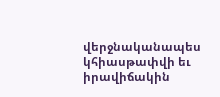վերջնականապես կհիասթափվի եւ իրավիճակին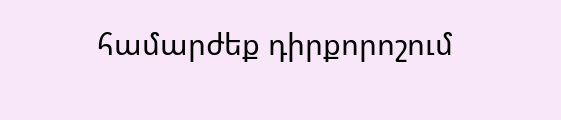համարժեք դիրքորոշում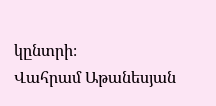կընտրի։
Վահրամ Աթանեսյան